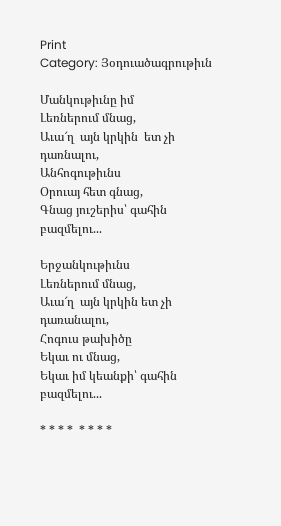Print
Category: Յօդուածագրութիւն

Մանկութիւնը իմ
Լեռներում մնաց,
Աւա՜ղ  այն կրկին  ետ չի  դառնալու,
Անհոգութիւնս
Օրուայ հետ գնաց,
Գնաց յուշերիս՝ գահին բազմելու...

Երջանկութիւնս
Լեռներում մնաց,
Աւա՜ղ  այն կրկին ետ չի դառանալու,
Հոգուս թախիծը
Եկաւ ու մնաց,
Եկաւ իմ կեանքի՝ գահին բազմելու...

* * * *  * * * *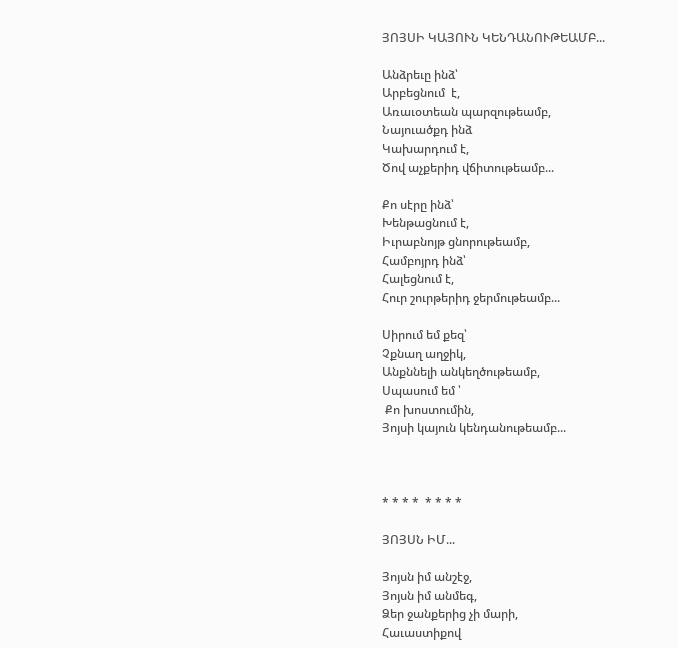ՅՈՅՍԻ ԿԱՅՈՒՆ ԿԵՆԴԱՆՈՒԹԵԱՄԲ...

Անձրեւը ինձ՝
Արբեցնում  է,
Առաւօտեան պարզութեամբ,
Նայուածքդ ինձ
Կախարդում է,
Ծով աչքերիդ վճիտութեամբ...

Քո սէրը ինձ՝
Խենթացնում է,
Իւրաբնոյթ ցնորութեամբ,
Համբոյրդ ինձ՝
Հալեցնում է,
Հուր շուրթերիդ ջերմութեամբ...

Սիրում եմ քեզ՝
Չքնաղ աղջիկ,
Անքննելի անկեղծութեամբ,
Սպասում եմ ՝
 Քո խոստումին,
Յոյսի կայուն կենդանութեամբ...



* * * *  * * * *

ՅՈՅՍՆ ԻՄ...

Յոյսն իմ անշէջ,
Յոյսն իմ անմեգ,
Ձեր ջանքերից չի մարի,
Հաւաստիքով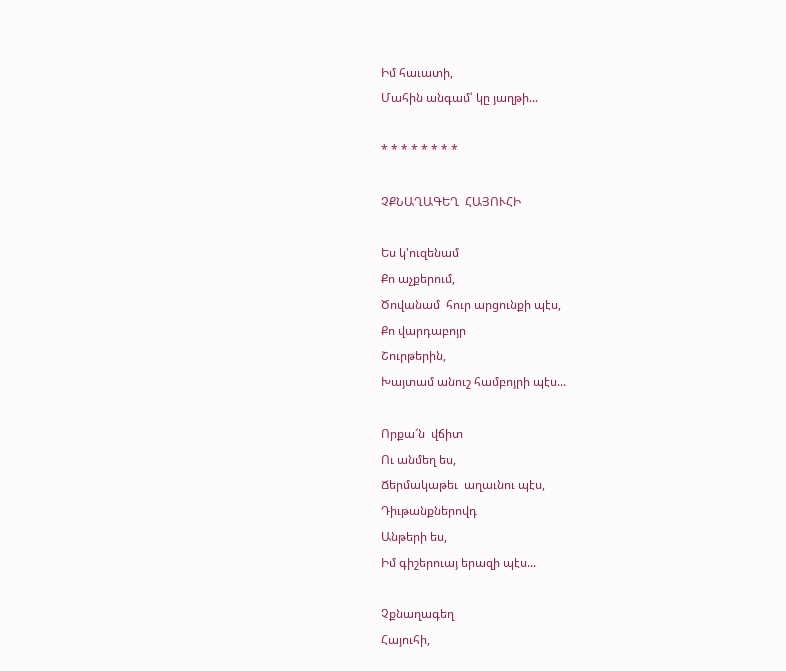Իմ հաւատի,
Մահին անգամ՝ կը յաղթի...

* * * * * * * *

ՉՔՆԱՂԱԳԵՂ  ՀԱՅՈՒՀԻ

Ես կ'ուզենամ
Քո աչքերում,
Ծովանամ  հուր արցունքի պէս,
Քո վարդաբոյր
Շուրթերին,
Խայտամ անուշ համբոյրի պէս...

Որքա՜ն  վճիտ
Ու անմեղ ես,
Ճերմակաթեւ  աղաւնու պէս,
Դիւթանքներովդ
Անթերի ես,
Իմ գիշերուայ երազի պէս...

Չքնաղագեղ
Հայուհի,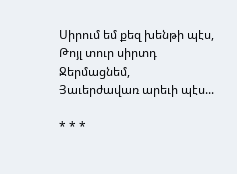Սիրում եմ քեզ խենթի պէս,
Թոյլ տուր սիրտդ
Ջերմացնեմ,
Յաւերժավառ արեւի պէս...

* * *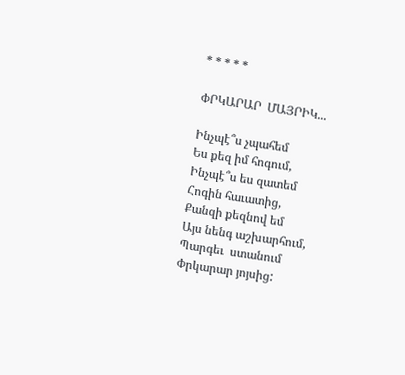* * * * *

ՓՐԿԱՐԱՐ  ՄԱՅՐԻԿ...

Ինչպէ՞ս չպահեմ
Ես քեզ իմ հոգում,
Ինչպէ՞ս ես զատեմ
Հոգին հաւատից,
Քանզի քեզնով եմ
Այս նենգ աշխարհում,
Պարգեւ  ստանում
Փրկարար յոյսից: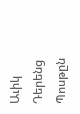Աւիկ Դերենց
Պոսթըն